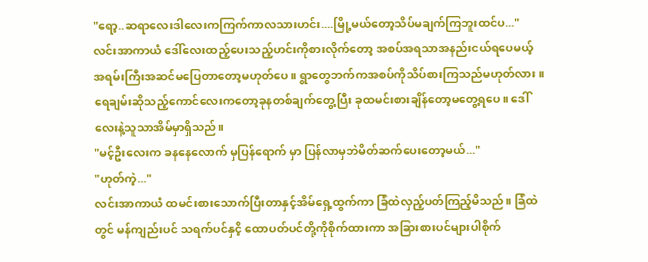"ရော့..ဆရာလေးဒါလေးကကြက်ကာလသားဟင်း....မြို့မယ်တော့သိပ်မချက်ကြဘူးထင်ပ..."
လင်းအာကာယံ ဒေါ်လေးထည့်ပေးသည့်ဟင်းကိုစားလိုက်တော့ အစပ်အရသာအနည်းငယ်ရပေမယ့် အရမ်းကြီးအဆင်မပြေတာတော့မဟုတ်ပေ။ ရွာတွေဘက်ကအစပ်ကိုသိပ်စားကြသည်မဟုတ်လား။ ရေချမ်းဆိုသည့်ကောင်လေးကတော့ခုနတစ်ချက်တွေ့ပြီး ခုထမင်းစားချိန်တော့မတွေ့ရပေ။ ဒေါ်လေးနဲ့သူသာအိမ်မှာရှိသည်။
"မင့်ဦးလေးက ခနနေလောက် မှပြန်ရောက် မှာ ပြန်လာမှဘဲမိတ်ဆက်ပေးတော့မယ်..."
"ဟုတ်ကဲ့..."
လင်းအာကာယံ ထမင်းစားသောက်ပြီးတာနှင့်အိမ်ရှေ့ထွက်ကာ ခြံထဲလှည့်ပတ်ကြည့်မိသည်။ ခြံထဲတွင် မန်ကျည်းပင် သရက်ပင်နှငိ့ ထောပတ်ပင်တို့ကိုစိုက်ထားကာ အခြားစားပင်များပါစိုက်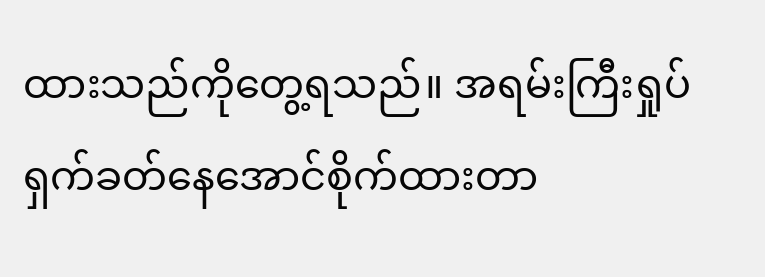ထားသည်ကိုတွေ့ရသည်။ အရမ်းကြီးရှုပ်ရှက်ခတ်နေအောင်စိုက်ထားတာ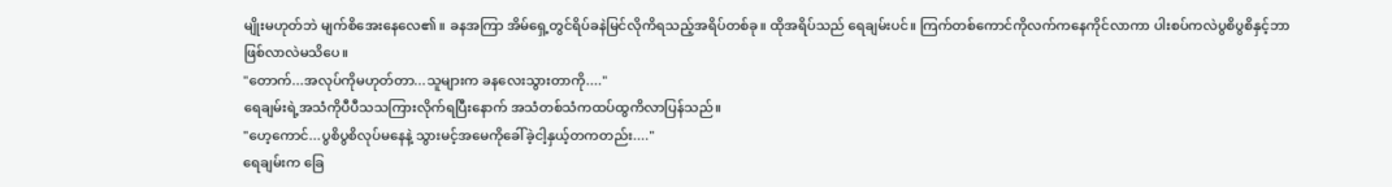မျိုးမဟုတ်ဘဲ မျက်စိအေးနေလေ၏။ ခနအကြာ အိမ်ရှေ့တွင်ရိပ်ခနဲမြင်လိုကိရသည့်အရိပ်တစ်ခု။ ထိုအရိပ်သည် ရေချမ်းပင်။ ကြက်တစ်ကောင်ကိုလက်ကနေကိုင်လာကာ ပါးစပ်ကလဲပွစိပွစိနှင့်ဘာဖြစ်လာလဲမသိပေ။
"တောက်...အလုပ်ကိုမဟုတ်တာ...သူများက ခနလေးသွားတာကို...."
ရေချမ်းရဲ့အသံကိုပီပီသသကြားလိုက်ရပြီးနောက် အသံတစ်သံကထပ်ထွကိလာပြန်သည်။
"ဟေ့ကောင်...ပွစိပွစိလုပ်မနေနဲ့ သွားမင့်အမေကိုခေါ်ခဲ့ငါ့နှယ့်တကတည်း...."
ရေချမ်းက ခြေ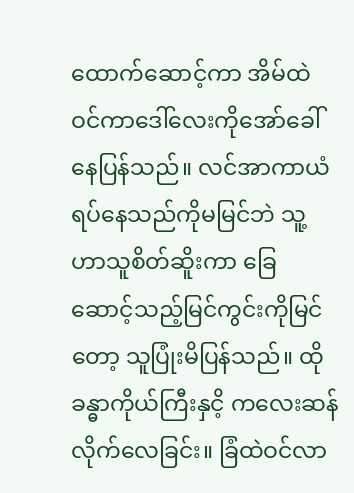ထောက်ဆောင့်ကာ အိမ်ထဲဝင်ကာဒေါ်လေးကိုအော်ခေါ်နေပြန်သည်။ လင်အာကာယံရပ်နေသည်ကိုမမြင်ဘဲ သူ့ဟာသူစိတ်ဆိူးကာ ခြေဆောင့်သည့်မြင်ကွင်းကိုမြင်တော့ သူပြုံးမိပြန်သည်။ ထိုခန္ဓာကိုယ်ကြီးနှငိ့ ကလေးဆန်လိုက်လေခြင်း။ ခြံထဲဝင်လာ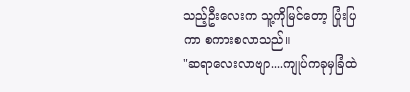သည့်ဦးလေးက သူ့ကိုမြင်တော့ ပြုံးပြကာ စကားစလာသည်။
"ဆရာလေးလာဗျာ....ကျုပ်ကခုမှခြံထဲ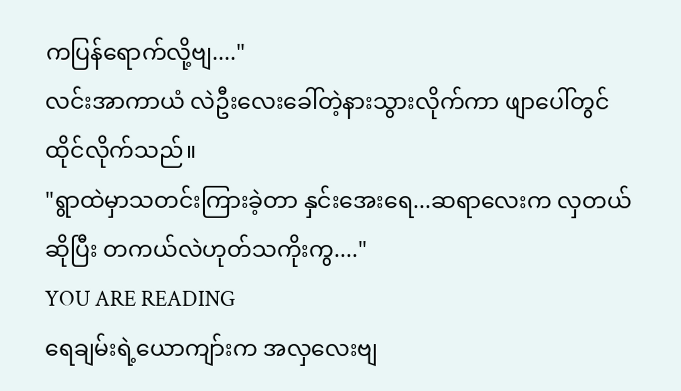ကပြန်ရောက်လို့ဗျ...."
လင်းအာကာယံ လဲဦးလေးခေါ်တဲ့နားသွားလိုက်ကာ ဖျာပေါ်တွင်ထိုင်လိုက်သည်။
"ရွာထဲမှာသတင်းကြားခဲ့တာ နှင်းအေးရေ...ဆရာလေးက လှတယ်ဆိုပြီး တကယ်လဲဟုတ်သကိုးကွ...."
YOU ARE READING
ရေချမ်းရဲ့ယောကျာ်းက အလှလေးဗျ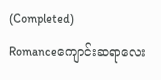(Completed)
Romanceကျောင်းဆရာလေး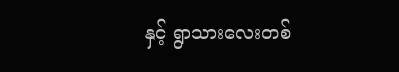နှင့် ရွာသားလေးတစ်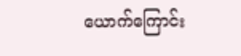ယောက်ကြောင်း